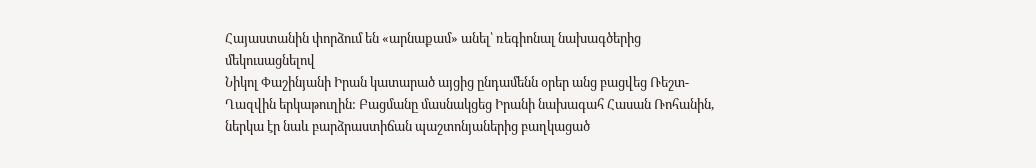Հայաստանին փորձում են «արնաքամ» անել՝ ռեգիոնալ նախագծերից մեկուսացնելով
Նիկոլ Փաշինյանի Իրան կատարած այցից ընդամենն օրեր անց բացվեց Ռեշտ-Ղազվին երկաթուղին: Բացմանը մասնակցեց Իրանի նախագահ Հասան Ռոհանին, ներկա էր նաև բարձրաստիճան պաշտոնյաներից բաղկացած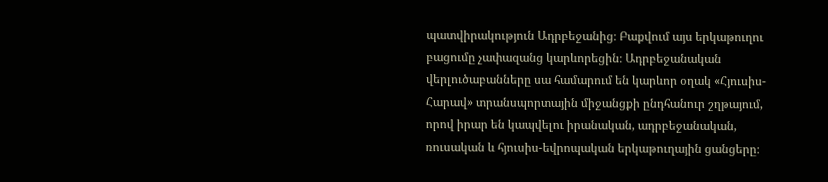պատվիրակություն Ադրբեջանից։ Բաքվում այս երկաթուղու բացումը չափազանց կարևորեցին։ Ադրբեջանական վերլուծաբանները սա համարում են կարևոր օղակ «Հյուսիս-Հարավ» տրանսպորտային միջանցքի ընդհանուր շղթայում, որով իրար են կապվելու իրանական, ադրբեջանական, ռուսական և հյուսիս-եվրոպական երկաթուղային ցանցերը։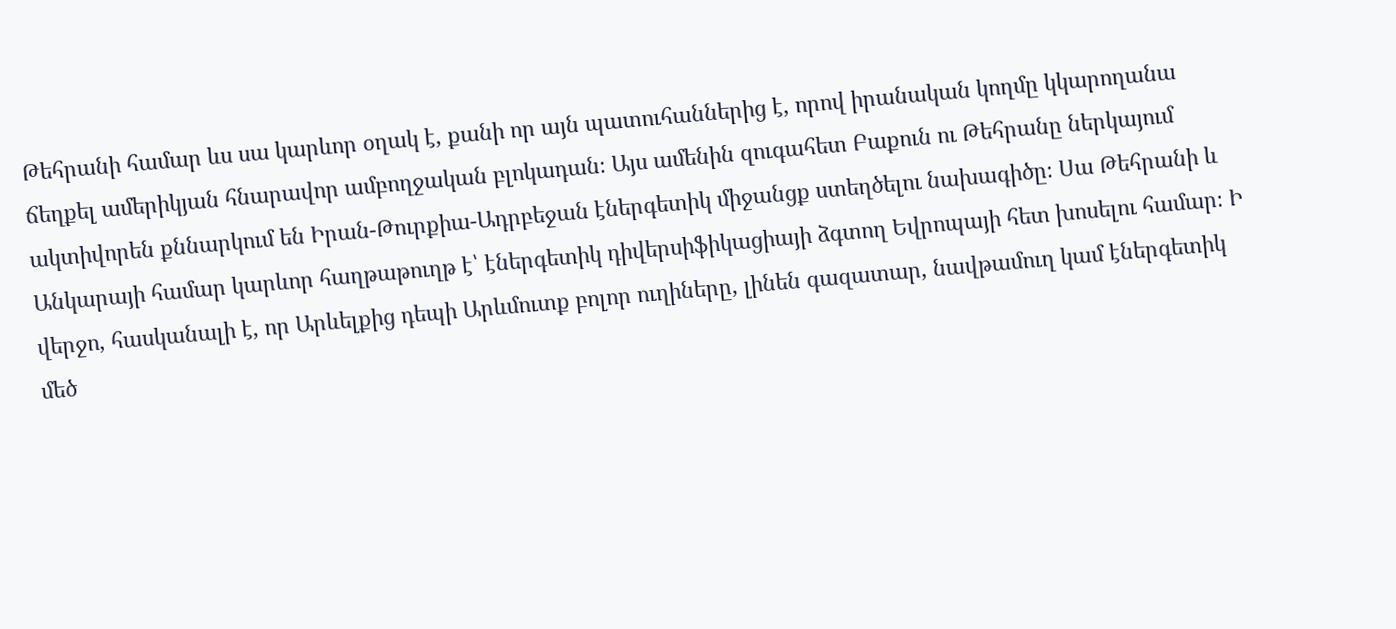Թեհրանի համար ևս սա կարևոր օղակ է, քանի որ այն պատուհաններից է, որով իրանական կողմը կկարողանա ճեղքել ամերիկյան հնարավոր ամբողջական բլոկադան։ Այս ամենին զուգահետ Բաքուն ու Թեհրանը ներկայում ակտիվորեն քննարկում են Իրան-Թուրքիա-Ադրբեջան էներգետիկ միջանցք ստեղծելու նախագիծը։ Սա Թեհրանի և Անկարայի համար կարևոր հաղթաթուղթ է՝ էներգետիկ դիվերսիֆիկացիայի ձգտող Եվրոպայի հետ խոսելու համար։ Ի վերջո, հասկանալի է, որ Արևելքից դեպի Արևմուտք բոլոր ուղիները, լինեն գազատար, նավթամուղ կամ էներգետիկ մեծ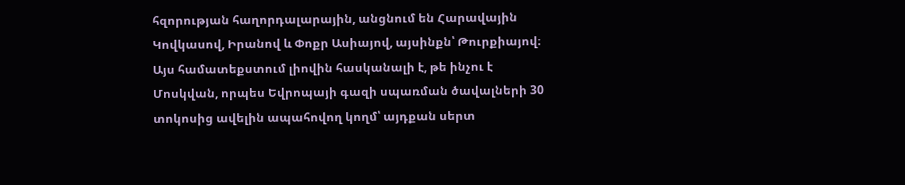հզորության հաղորդալարային, անցնում են Հարավային Կովկասով, Իրանով և Փոքր Ասիայով, այսինքն՝ Թուրքիայով։ Այս համատեքստում լիովին հասկանալի է, թե ինչու է Մոսկվան, որպես Եվրոպայի գազի սպառման ծավալների 30 տոկոսից ավելին ապահովող կողմ՝ այդքան սերտ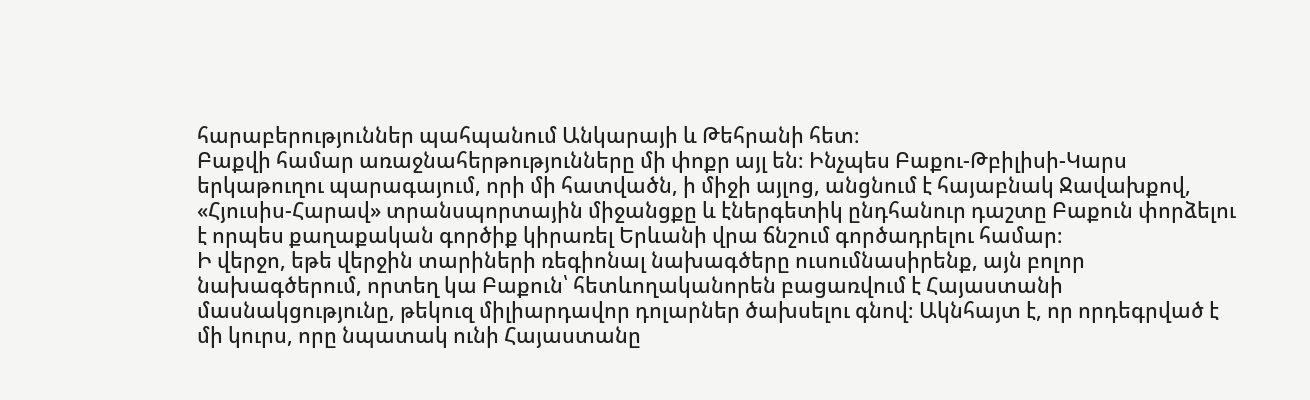հարաբերություններ պահպանում Անկարայի և Թեհրանի հետ։
Բաքվի համար առաջնահերթությունները մի փոքր այլ են։ Ինչպես Բաքու-Թբիլիսի-Կարս երկաթուղու պարագայում, որի մի հատվածն, ի միջի այլոց, անցնում է հայաբնակ Ջավախքով, «Հյուսիս-Հարավ» տրանսպորտային միջանցքը և էներգետիկ ընդհանուր դաշտը Բաքուն փորձելու է որպես քաղաքական գործիք կիրառել Երևանի վրա ճնշում գործադրելու համար։
Ի վերջո, եթե վերջին տարիների ռեգիոնալ նախագծերը ուսումնասիրենք, այն բոլոր նախագծերում, որտեղ կա Բաքուն՝ հետևողականորեն բացառվում է Հայաստանի մասնակցությունը, թեկուզ միլիարդավոր դոլարներ ծախսելու գնով։ Ակնհայտ է, որ որդեգրված է մի կուրս, որը նպատակ ունի Հայաստանը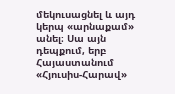մեկուսացնել և այդ կերպ «արնաքամ» անել։ Սա այն դեպքում, երբ Հայաստանում «Հյուսիս-Հարավ»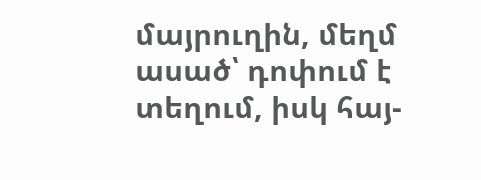մայրուղին, մեղմ ասած՝ դոփում է տեղում, իսկ հայ-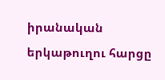իրանական երկաթուղու հարցը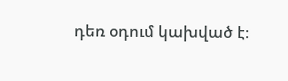դեռ օդում կախված է։